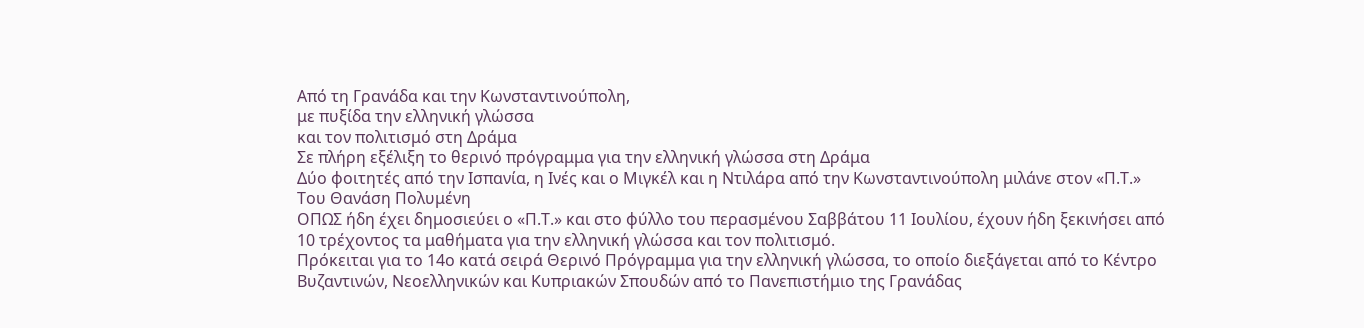Από τη Γρανάδα και την Κωνσταντινούπολη,
με πυξίδα την ελληνική γλώσσα
και τον πολιτισμό στη Δράμα
Σε πλήρη εξέλιξη το θερινό πρόγραμμα για την ελληνική γλώσσα στη Δράμα
Δύο φοιτητές από την Ισπανία, η Ινές και ο Μιγκέλ και η Ντιλάρα από την Κωνσταντινούπολη μιλάνε στον «Π.Τ.»
Του Θανάση Πολυμένη
ΟΠΩΣ ήδη έχει δημοσιεύει ο «Π.Τ.» και στο φύλλο του περασμένου Σαββάτου 11 Ιουλίου, έχουν ήδη ξεκινήσει από 10 τρέχοντος τα μαθήματα για την ελληνική γλώσσα και τον πολιτισμό.
Πρόκειται για το 14ο κατά σειρά Θερινό Πρόγραμμα για την ελληνική γλώσσα, το οποίο διεξάγεται από το Κέντρο Βυζαντινών, Νεοελληνικών και Κυπριακών Σπουδών από το Πανεπιστήμιο της Γρανάδας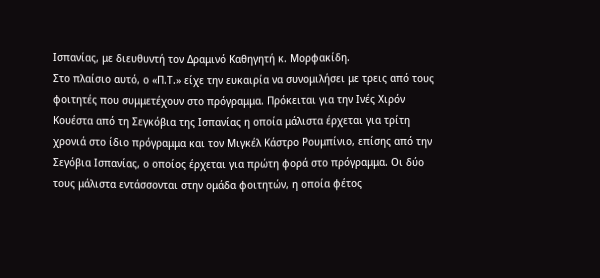Ισπανίας, με διευθυντή τον Δραμινό Καθηγητή κ. Μορφακίδη.
Στο πλαίσιο αυτό, ο «Π.Τ.» είχε την ευκαιρία να συνομιλήσει με τρεις από τους φοιτητές που συμμετέχουν στο πρόγραμμα. Πρόκειται για την Ινές Χιρόν Κουέστα από τη Σεγκόβια της Ισπανίας η οποία μάλιστα έρχεται για τρίτη χρονιά στο ίδιο πρόγραμμα και τον Μιγκέλ Κάστρο Ρουμπίνιο, επίσης από την Σεγόβια Ισπανίας, ο οποίος έρχεται για πρώτη φορά στο πρόγραμμα. Οι δύο τους μάλιστα εντάσσονται στην ομάδα φοιτητών, η οποία φέτος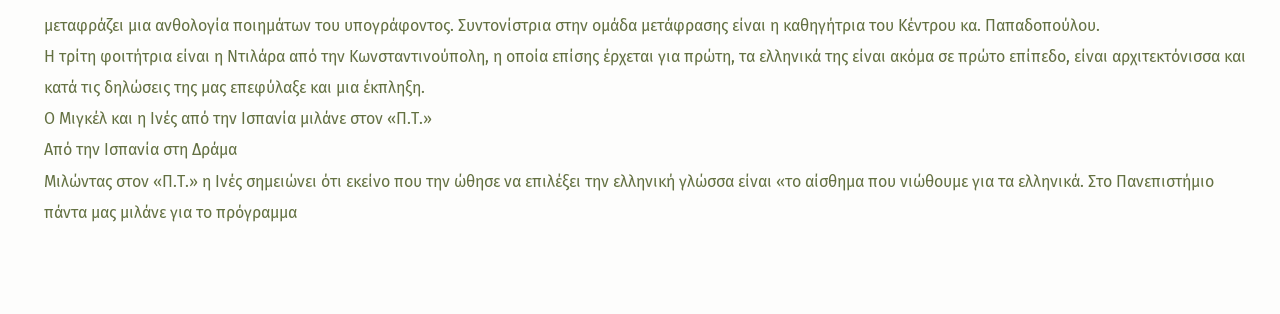μεταφράζει μια ανθολογία ποιημάτων του υπογράφοντος. Συντονίστρια στην ομάδα μετάφρασης είναι η καθηγήτρια του Κέντρου κα. Παπαδοπούλου.
Η τρίτη φοιτήτρια είναι η Ντιλάρα από την Κωνσταντινούπολη, η οποία επίσης έρχεται για πρώτη, τα ελληνικά της είναι ακόμα σε πρώτο επίπεδο, είναι αρχιτεκτόνισσα και κατά τις δηλώσεις της μας επεφύλαξε και μια έκπληξη.
Ο Μιγκέλ και η Ινές από την Ισπανία μιλάνε στον «Π.Τ.»
Από την Ισπανία στη Δράμα
Μιλώντας στον «Π.Τ.» η Ινές σημειώνει ότι εκείνο που την ώθησε να επιλέξει την ελληνική γλώσσα είναι «το αίσθημα που νιώθουμε για τα ελληνικά. Στο Πανεπιστήμιο πάντα μας μιλάνε για το πρόγραμμα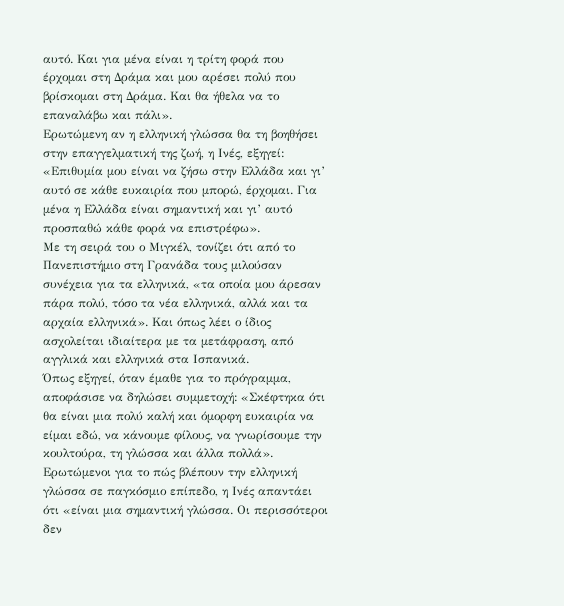αυτό. Και για μένα είναι η τρίτη φορά που έρχομαι στη Δράμα και μου αρέσει πολύ που βρίσκομαι στη Δράμα. Και θα ήθελα να το επαναλάβω και πάλι».
Ερωτώμενη αν η ελληνική γλώσσα θα τη βοηθήσει στην επαγγελματική της ζωή, η Ινές, εξηγεί: «Επιθυμία μου είναι να ζήσω στην Ελλάδα και γι’ αυτό σε κάθε ευκαιρία που μπορώ, έρχομαι. Για μένα η Ελλάδα είναι σημαντική και γι’ αυτό προσπαθώ κάθε φορά να επιστρέφω».
Με τη σειρά του ο Μιγκέλ, τονίζει ότι από το Πανεπιστήμιο στη Γρανάδα τους μιλούσαν συνέχεια για τα ελληνικά, «τα οποία μου άρεσαν πάρα πολύ, τόσο τα νέα ελληνικά, αλλά και τα αρχαία ελληνικά». Και όπως λέει ο ίδιος ασχολείται ιδιαίτερα με τα μετάφραση, από αγγλικά και ελληνικά στα Ισπανικά.
Όπως εξηγεί, όταν έμαθε για το πρόγραμμα, αποφάσισε να δηλώσει συμμετοχή: «Σκέφτηκα ότι θα είναι μια πολύ καλή και όμορφη ευκαιρία να είμαι εδώ, να κάνουμε φίλους, να γνωρίσουμε την κουλτούρα, τη γλώσσα και άλλα πολλά».
Ερωτώμενοι για το πώς βλέπουν την ελληνική γλώσσα σε παγκόσμιο επίπεδο, η Ινές απαντάει ότι «είναι μια σημαντική γλώσσα. Οι περισσότεροι δεν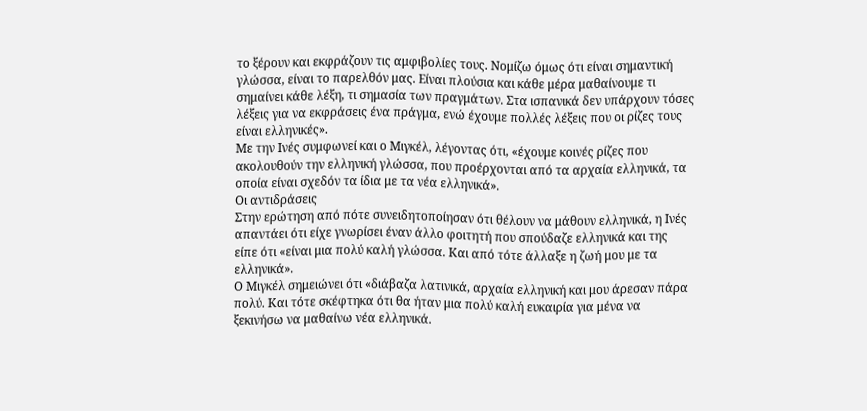το ξέρουν και εκφράζουν τις αμφιβολίες τους. Νομίζω όμως ότι είναι σημαντική γλώσσα, είναι το παρελθόν μας. Είναι πλούσια και κάθε μέρα μαθαίνουμε τι σημαίνει κάθε λέξη, τι σημασία των πραγμάτων. Στα ισπανικά δεν υπάρχουν τόσες λέξεις για να εκφράσεις ένα πράγμα, ενώ έχουμε πολλές λέξεις που οι ρίζες τους είναι ελληνικές».
Με την Ινές συμφωνεί και ο Μιγκέλ, λέγοντας ότι, «έχουμε κοινές ρίζες που ακολουθούν την ελληνική γλώσσα, που προέρχονται από τα αρχαία ελληνικά, τα οποία είναι σχεδόν τα ίδια με τα νέα ελληνικά».
Οι αντιδράσεις
Στην ερώτηση από πότε συνειδητοποίησαν ότι θέλουν να μάθουν ελληνικά, η Ινές απαντάει ότι είχε γνωρίσει έναν άλλο φοιτητή που σπούδαζε ελληνικά και της είπε ότι «είναι μια πολύ καλή γλώσσα. Και από τότε άλλαξε η ζωή μου με τα ελληνικά».
Ο Μιγκέλ σημειώνει ότι «διάβαζα λατινικά, αρχαία ελληνική και μου άρεσαν πάρα πολύ. Και τότε σκέφτηκα ότι θα ήταν μια πολύ καλή ευκαιρία για μένα να ξεκινήσω να μαθαίνω νέα ελληνικά.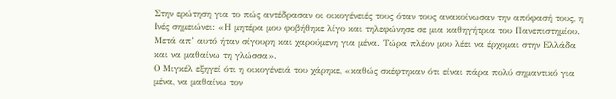Στην ερώτηση για το πώς αντέδρασαν οι οικογένειές τους όταν τους ανακοίνωσαν την απόφασή τους, η Ινές σημειώνει: «Η μητέρα μου φοβήθηκε λίγο και τηλεφώνησε σε μια καθηγήτρια του Πανεπιστημίου. Μετά απ’ αυτό ήταν σίγουρη και χαρούμενη για μένα. Τώρα πλέον μου λέει να έρχομαι στην Ελλάδα και να μαθαίνω τη γλώσσα».
Ο Μιγκέλ εξηγεί ότι η οικογένειά του χάρηκε, «καθώς σκέφτηκαν ότι είναι πάρα πολύ σημαντικό για μένα, να μαθαίνω τον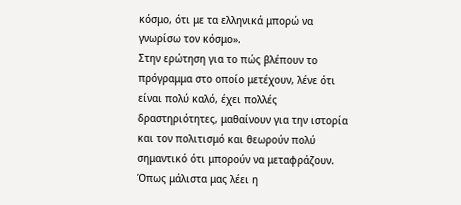κόσμο, ότι με τα ελληνικά μπορώ να γνωρίσω τον κόσμο».
Στην ερώτηση για το πώς βλέπουν το πρόγραμμα στο οποίο μετέχουν, λένε ότι είναι πολύ καλό, έχει πολλές δραστηριότητες, μαθαίνουν για την ιστορία και τον πολιτισμό και θεωρούν πολύ σημαντικό ότι μπορούν να μεταφράζουν.
Όπως μάλιστα μας λέει η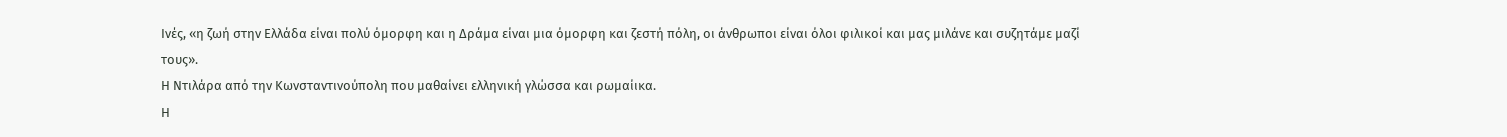Ινές, «η ζωή στην Ελλάδα είναι πολύ όμορφη και η Δράμα είναι μια όμορφη και ζεστή πόλη, οι άνθρωποι είναι όλοι φιλικοί και μας μιλάνε και συζητάμε μαζί τους».
Η Ντιλάρα από την Κωνσταντινούπολη που μαθαίνει ελληνική γλώσσα και ρωμαίικα.
Η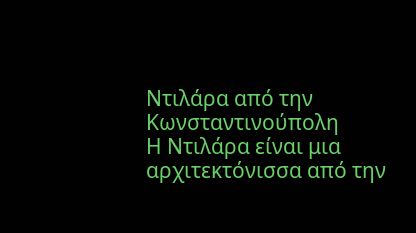Ντιλάρα από την Κωνσταντινούπολη
Η Ντιλάρα είναι μια αρχιτεκτόνισσα από την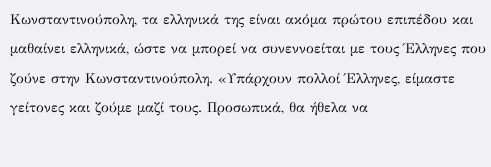Κωνσταντινούπολη, τα ελληνικά της είναι ακόμα πρώτου επιπέδου και μαθαίνει ελληνικά, ώστε να μπορεί να συνεννοείται με τους Έλληνες που ζούνε στην Κωνσταντινούπολη. «Υπάρχουν πολλοί Έλληνες, είμαστε γείτονες και ζούμε μαζί τους. Προσωπικά, θα ήθελα να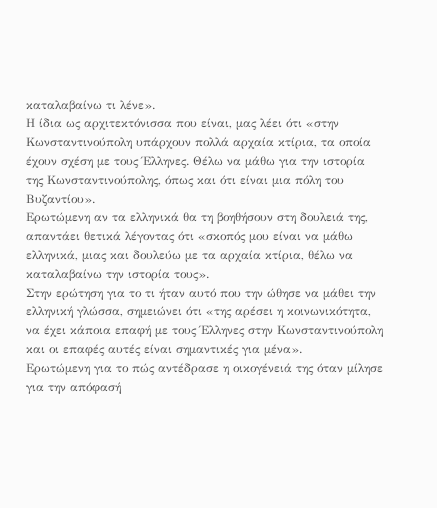καταλαβαίνω τι λένε».
Η ίδια ως αρχιτεκτόνισσα που είναι, μας λέει ότι «στην Κωνσταντινούπολη υπάρχουν πολλά αρχαία κτίρια, τα οποία έχουν σχέση με τους Έλληνες. Θέλω να μάθω για την ιστορία της Κωνσταντινούπολης, όπως και ότι είναι μια πόλη του Βυζαντίου».
Ερωτώμενη αν τα ελληνικά θα τη βοηθήσουν στη δουλειά της, απαντάει θετικά λέγοντας ότι «σκοπός μου είναι να μάθω ελληνικά, μιας και δουλεύω με τα αρχαία κτίρια, θέλω να καταλαβαίνω την ιστορία τους».
Στην ερώτηση για το τι ήταν αυτό που την ώθησε να μάθει την ελληνική γλώσσα, σημειώνει ότι «της αρέσει η κοινωνικότητα, να έχει κάποια επαφή με τους Έλληνες στην Κωνσταντινούπολη και οι επαφές αυτές είναι σημαντικές για μένα».
Ερωτώμενη για το πώς αντέδρασε η οικογένειά της όταν μίλησε για την απόφασή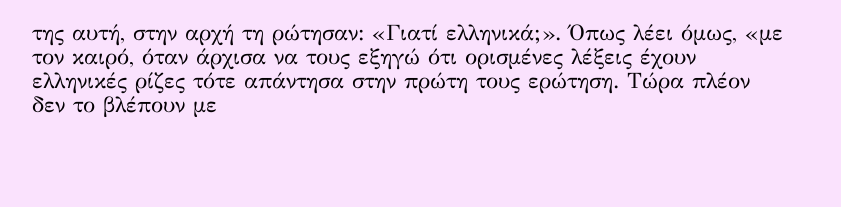της αυτή, στην αρχή τη ρώτησαν: «Γιατί ελληνικά;». Όπως λέει όμως, «με τον καιρό, όταν άρχισα να τους εξηγώ ότι ορισμένες λέξεις έχουν ελληνικές ρίζες τότε απάντησα στην πρώτη τους ερώτηση. Τώρα πλέον δεν το βλέπουν με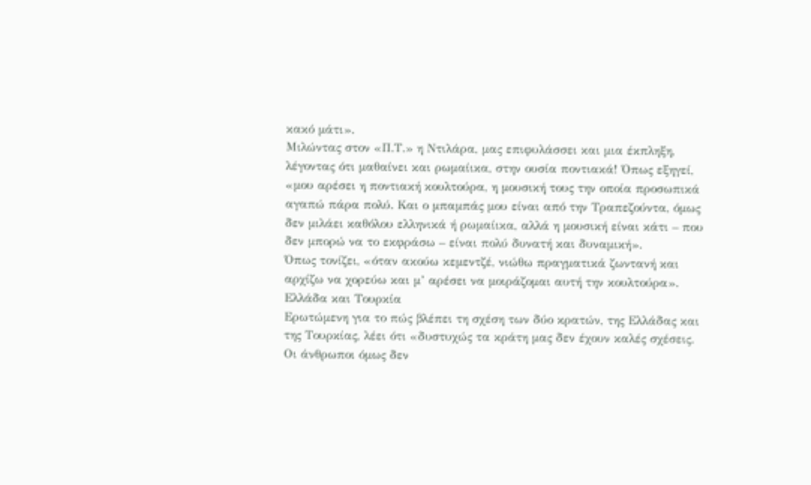κακό μάτι».
Μιλώντας στον «Π.Τ.» η Ντιλάρα, μας επιφυλάσσει και μια έκπληξη, λέγοντας ότι μαθαίνει και ρωμαίικα, στην ουσία ποντιακά! Όπως εξηγεί, «μου αρέσει η ποντιακή κουλτούρα, η μουσική τους την οποία προσωπικά αγαπώ πάρα πολύ. Και ο μπαμπάς μου είναι από την Τραπεζούντα, όμως δεν μιλάει καθόλου ελληνικά ή ρωμαίικα, αλλά η μουσική είναι κάτι – που δεν μπορώ να το εκφράσω – είναι πολύ δυνατή και δυναμική».
Όπως τονίζει, «όταν ακούω κεμεντζέ, νιώθω πραγματικά ζωντανή και αρχίζω να χορεύω και μ’ αρέσει να μοιράζομαι αυτή την κουλτούρα».
Ελλάδα και Τουρκία
Ερωτώμενη για το πώς βλέπει τη σχέση των δύο κρατών, της Ελλάδας και της Τουρκίας, λέει ότι «δυστυχώς τα κράτη μας δεν έχουν καλές σχέσεις. Οι άνθρωποι όμως δεν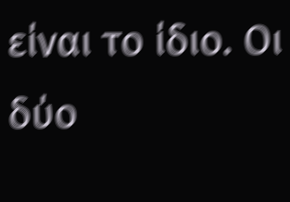είναι το ίδιο. Οι δύο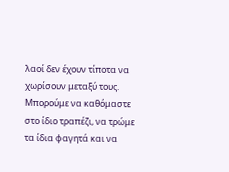λαοί δεν έχουν τίποτα να χωρίσουν μεταξύ τους. Μπορούμε να καθόμαστε στο ίδιο τραπέζι, να τρώμε τα ίδια φαγητά και να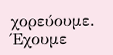χορεύουμε. Έχουμε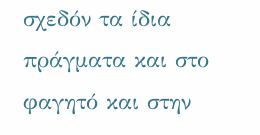σχεδόν τα ίδια πράγματα και στο φαγητό και στην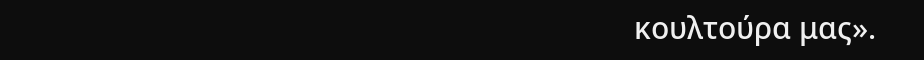κουλτούρα μας».